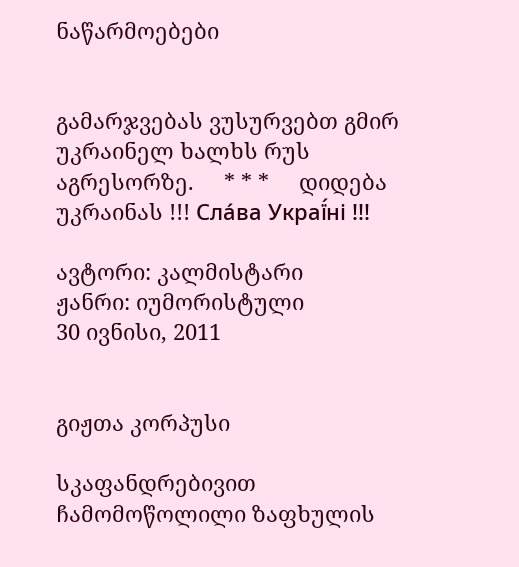ნაწარმოებები


გამარჯვებას ვუსურვებთ გმირ უკრაინელ ხალხს რუს აგრესორზე.     * * *     დიდება უკრაინას !!! Сла́ва Украї́ні !!!

ავტორი: კალმისტარი
ჟანრი: იუმორისტული
30 ივნისი, 2011


გიჟთა კორპუსი

სკაფანდრებივით ჩამომოწოლილი ზაფხულის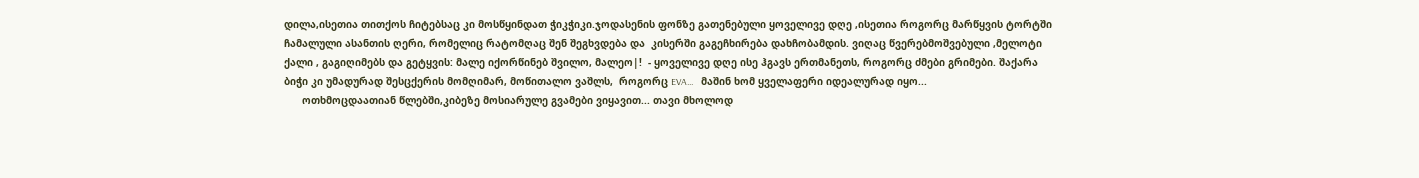დილა,ისეთია თითქოს ჩიტებსაც კი მოსწყინდათ ჭიკჭიკი.ჯოდასენის ფონზე გათენებული ყოველივე დღე ,ისეთია როგორც მარწყვის ტორტში ჩამალული ასანთის ღერი, რომელიც რატომღაც შენ შეგხვდება და  კისერში გაგეჩხირება დახჩობამდის. ვიღაც წვერებმოშვებული ,მელოტი ქალი , გაგიღიმებს და გეტყვის: მალე იქორწინებ შვილო, მალეო|!  - ყოველივე დღე ისე ჰგავს ერთმანეთს, როგორც ძმები გრიმები. შაქარა ბიჭი კი უმადურად შესცქერის მომღიმარ, მოწითალო ვაშლს,  როგორც EVA...    მაშინ ხომ ყველაფერი იდეალურად იყო...
      ოთხმოცდაათიან წლებში,კიბეზე მოსიარულე გვამები ვიყავით... თავი მხოლოდ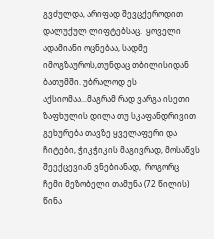გვძულდა, არიფად შევცქეროდით დალუქულ ლიფტებსაც.  ყოველი ადამიანი ოცნებაა, სადმე იმოგზაუროს,თუნდაც თბილისიდან ბათუმში. უბრალოდ ეს აქსიომაა...მაგრამ რად ვარგა ისეთი ზაფხულის დილა თუ სკაფანდრივით გეხურება თავზე ყველაფერი და ჩიტები, ჭიკჭიკის მაგივრად, მოსაწვს შეექცევიან ვნებიანად,  როგორც ჩემი მეზობელი თამუნა (72 წილის) წინა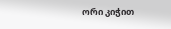ორი კიჭით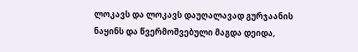ლოკავს და ლოკავს დაუღალავად გურჯაანის ნაყინს და წვერმოშვებული მაგდა დეიდა,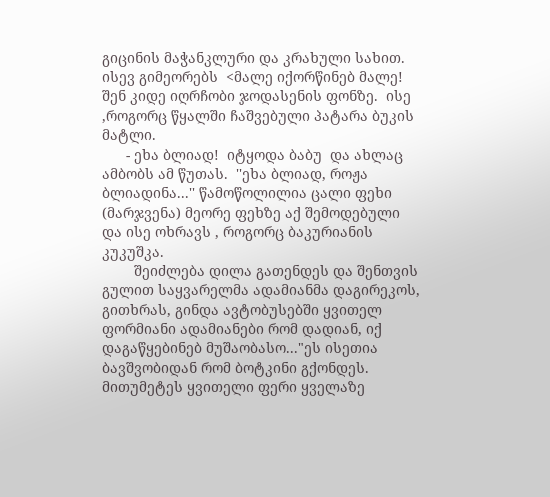გიცინის მაჭანკლური და კრახული სახით. ისევ გიმეორებს  <მალე იქორწინებ მალე!  შენ კიდე იღრჩობი ჯოდასენის ფონზე.  ისე ,როგორც წყალში ჩაშვებული პატარა ბუკის მატლი.
      - ეხა ბლიად!  იტყოდა ბაბუ  და ახლაც ამბობს ამ წუთას.  ''ეხა ბლიად, როჟა ბლიადინა...'' წამოწოლილია ცალი ფეხი (მარჯვენა) მეორე ფეხზე აქ შემოდებული და ისე ოხრავს , როგორც ბაკურიანის კუკუშკა.
        შეიძლება დილა გათენდეს და შენთვის გულით საყვარელმა ადამიანმა დაგირეკოს,  გითხრას, გინდა ავტობუსებში ყვითელ ფორმიანი ადამიანები რომ დადიან, იქ დაგაწყებინებ მუშაობასო..."ეს ისეთია ბავშვობიდან რომ ბოტკინი გქონდეს. მითუმეტეს ყვითელი ფერი ყველაზე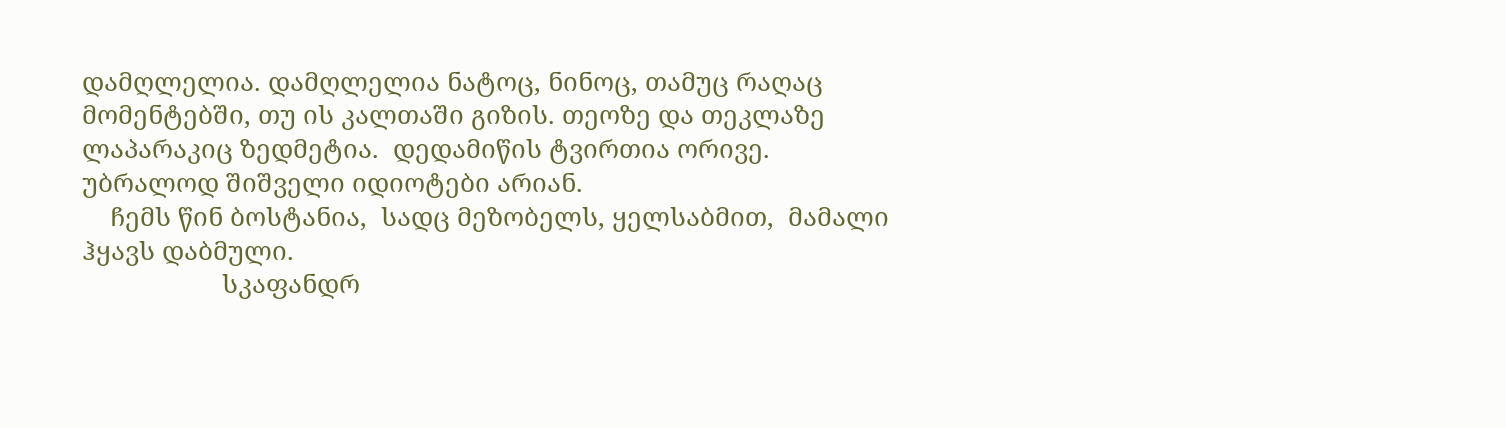დამღლელია. დამღლელია ნატოც, ნინოც, თამუც რაღაც მომენტებში, თუ ის კალთაში გიზის. თეოზე და თეკლაზე ლაპარაკიც ზედმეტია.  დედამიწის ტვირთია ორივე. უბრალოდ შიშველი იდიოტები არიან.
    ჩემს წინ ბოსტანია,  სადც მეზობელს, ყელსაბმით,  მამალი ჰყავს დაბმული.
                    სკაფანდრ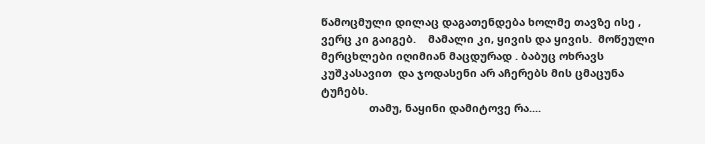წამოცმული დილაც დაგათენდება ხოლმე თავზე ისე , ვერც კი გაიგებ.    მამალი კი, ყივის და ყივის.  მოწეული მერცხლები იღიმიან მაცდურად . ბაბუც ოხრავს კუშკასავით  და ჯოდასენი არ აჩერებს მის ცმაცუნა ტუჩებს.
                თამუ, ნაყინი დამიტოვე რა....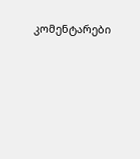კომენტარები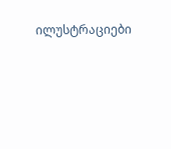ილუსტრაციები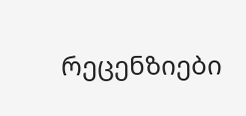რეცენზიები